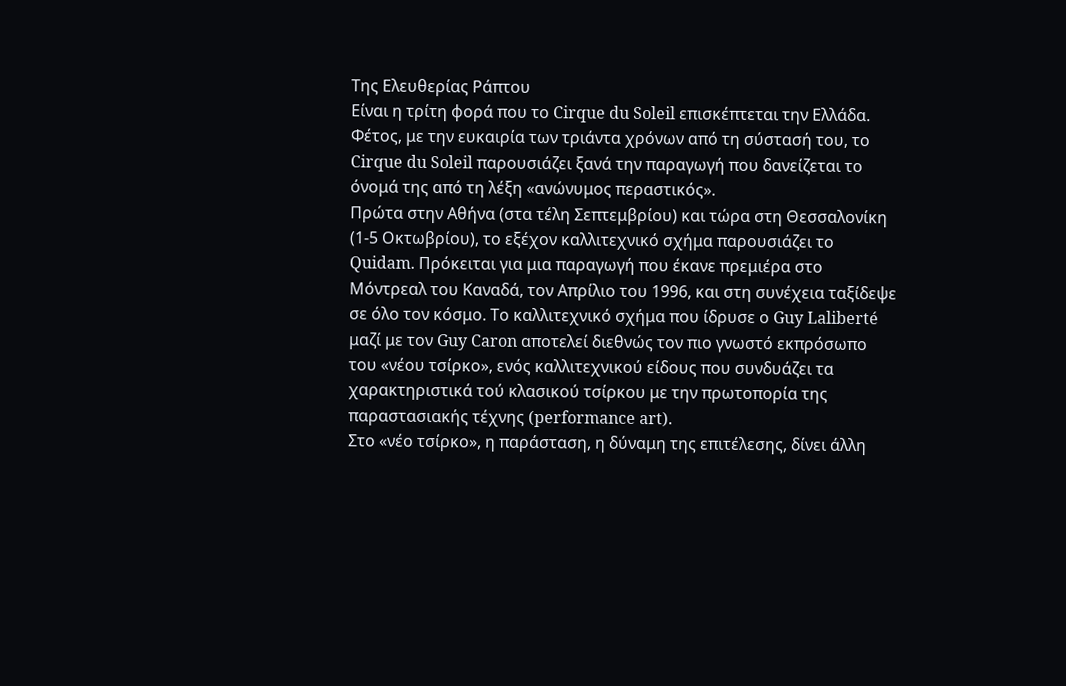Της Ελευθερίας Ράπτου
Είναι η τρίτη φορά που το Cirque du Soleil επισκέπτεται την Ελλάδα. Φέτος, με την ευκαιρία των τριάντα χρόνων από τη σύστασή του, το Cirque du Soleil παρουσιάζει ξανά την παραγωγή που δανείζεται το όνομά της από τη λέξη «ανώνυμος περαστικός».
Πρώτα στην Αθήνα (στα τέλη Σεπτεμβρίου) και τώρα στη Θεσσαλονίκη (1-5 Οκτωβρίου), το εξέχον καλλιτεχνικό σχήμα παρουσιάζει το Quidam. Πρόκειται για μια παραγωγή που έκανε πρεμιέρα στο Μόντρεαλ του Καναδά, τον Απρίλιο του 1996, και στη συνέχεια ταξίδεψε σε όλο τον κόσμο. Το καλλιτεχνικό σχήμα που ίδρυσε ο Guy Laliberté μαζί με τον Guy Caron αποτελεί διεθνώς τον πιο γνωστό εκπρόσωπο του «νέου τσίρκο», ενός καλλιτεχνικού είδους που συνδυάζει τα χαρακτηριστικά τού κλασικού τσίρκου με την πρωτοπορία της παραστασιακής τέχνης (performance art).
Στο «νέο τσίρκο», η παράσταση, η δύναμη της επιτέλεσης, δίνει άλλη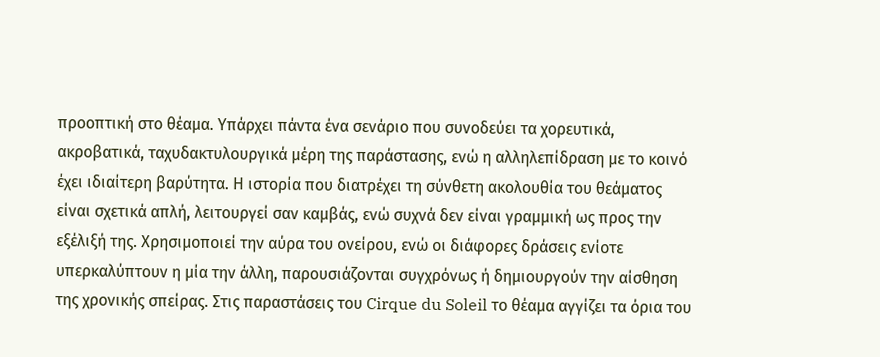προοπτική στο θέαμα. Υπάρχει πάντα ένα σενάριο που συνοδεύει τα χορευτικά, ακροβατικά, ταχυδακτυλουργικά μέρη της παράστασης, ενώ η αλληλεπίδραση με το κοινό έχει ιδιαίτερη βαρύτητα. Η ιστορία που διατρέχει τη σύνθετη ακολουθία του θεάματος είναι σχετικά απλή, λειτουργεί σαν καμβάς, ενώ συχνά δεν είναι γραμμική ως προς την εξέλιξή της. Χρησιμοποιεί την αύρα του ονείρου, ενώ οι διάφορες δράσεις ενίοτε υπερκαλύπτουν η μία την άλλη, παρουσιάζονται συγχρόνως ή δημιουργούν την αίσθηση της χρονικής σπείρας. Στις παραστάσεις του Cirque du Soleil το θέαμα αγγίζει τα όρια του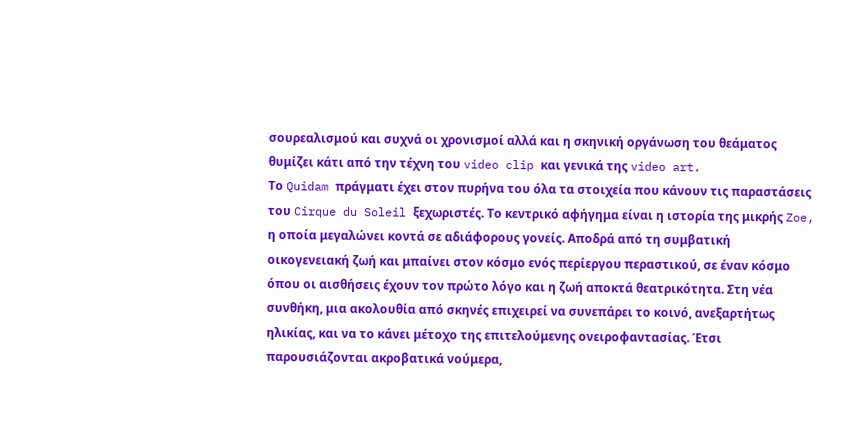σουρεαλισμού και συχνά οι χρονισμοί αλλά και η σκηνική οργάνωση του θεάματος θυμίζει κάτι από την τέχνη του video clip και γενικά της video art.
Το Quidam πράγματι έχει στον πυρήνα του όλα τα στοιχεία που κάνουν τις παραστάσεις του Cirque du Soleil ξεχωριστές. Το κεντρικό αφήγημα είναι η ιστορία της μικρής Zoe, η οποία μεγαλώνει κοντά σε αδιάφορους γονείς. Αποδρά από τη συμβατική οικογενειακή ζωή και μπαίνει στον κόσμο ενός περίεργου περαστικού, σε έναν κόσμο όπου οι αισθήσεις έχουν τον πρώτο λόγο και η ζωή αποκτά θεατρικότητα. Στη νέα συνθήκη, μια ακολουθία από σκηνές επιχειρεί να συνεπάρει το κοινό, ανεξαρτήτως ηλικίας, και να το κάνει μέτοχο της επιτελούμενης ονειροφαντασίας. Έτσι παρουσιάζονται ακροβατικά νούμερα,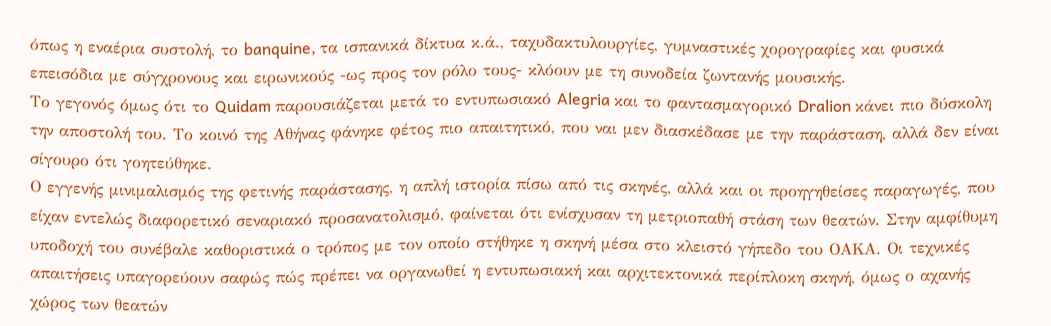όπως η εναέρια συστολή, το banquine, τα ισπανικά δίκτυα κ.ά., ταχυδακτυλουργίες, γυμναστικές χορογραφίες και φυσικά επεισόδια με σύγχρονους και ειρωνικούς -ως προς τον ρόλο τους- κλόουν με τη συνοδεία ζωντανής μουσικής.
Το γεγονός όμως ότι το Quidam παρουσιάζεται μετά το εντυπωσιακό Alegria και το φαντασμαγορικό Dralion κάνει πιο δύσκολη την αποστολή του. Το κοινό της Αθήνας φάνηκε φέτος πιο απαιτητικό, που ναι μεν διασκέδασε με την παράσταση, αλλά δεν είναι σίγουρο ότι γοητεύθηκε.
Ο εγγενής μινιμαλισμός της φετινής παράστασης, η απλή ιστορία πίσω από τις σκηνές, αλλά και οι προηγηθείσες παραγωγές, που είχαν εντελώς διαφορετικό σεναριακό προσανατολισμό, φαίνεται ότι ενίσχυσαν τη μετριοπαθή στάση των θεατών. Στην αμφίθυμη υποδοχή του συνέβαλε καθοριστικά ο τρόπος με τον οποίο στήθηκε η σκηνή μέσα στο κλειστό γήπεδο του ΟΑΚΑ. Οι τεχνικές απαιτήσεις υπαγορεύουν σαφώς πώς πρέπει να οργανωθεί η εντυπωσιακή και αρχιτεκτονικά περίπλοκη σκηνή, όμως ο αχανής χώρος των θεατών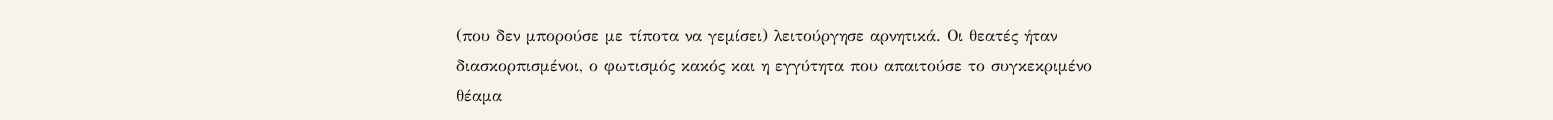(που δεν μπορούσε με τίποτα να γεμίσει) λειτούργησε αρνητικά. Οι θεατές ήταν διασκορπισμένοι, ο φωτισμός κακός και η εγγύτητα που απαιτούσε το συγκεκριμένο θέαμα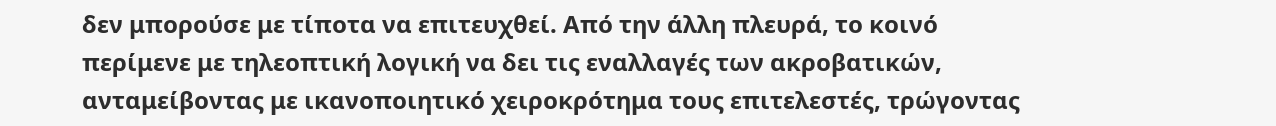δεν μπορούσε με τίποτα να επιτευχθεί. Από την άλλη πλευρά, το κοινό περίμενε με τηλεοπτική λογική να δει τις εναλλαγές των ακροβατικών, ανταμείβοντας με ικανοποιητικό χειροκρότημα τους επιτελεστές, τρώγοντας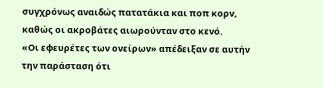συγχρόνως αναιδώς πατατάκια και ποπ κορν, καθώς οι ακροβάτες αιωρούνταν στο κενό.
«Οι εφευρέτες των ονείρων» απέδειξαν σε αυτήν την παράσταση ότι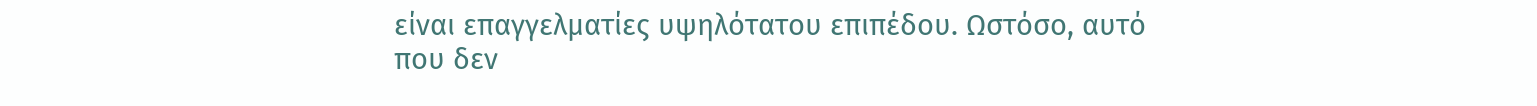είναι επαγγελματίες υψηλότατου επιπέδου. Ωστόσο, αυτό που δεν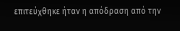επιτεύχθηκε ήταν η απόδραση από την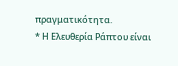πραγματικότητα.
* Η Ελευθερία Ράπτου είναι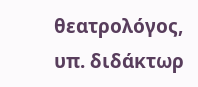θεατρολόγος, υπ. διδάκτωρ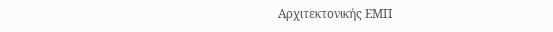Αρχιτεκτονικής ΕΜΠ